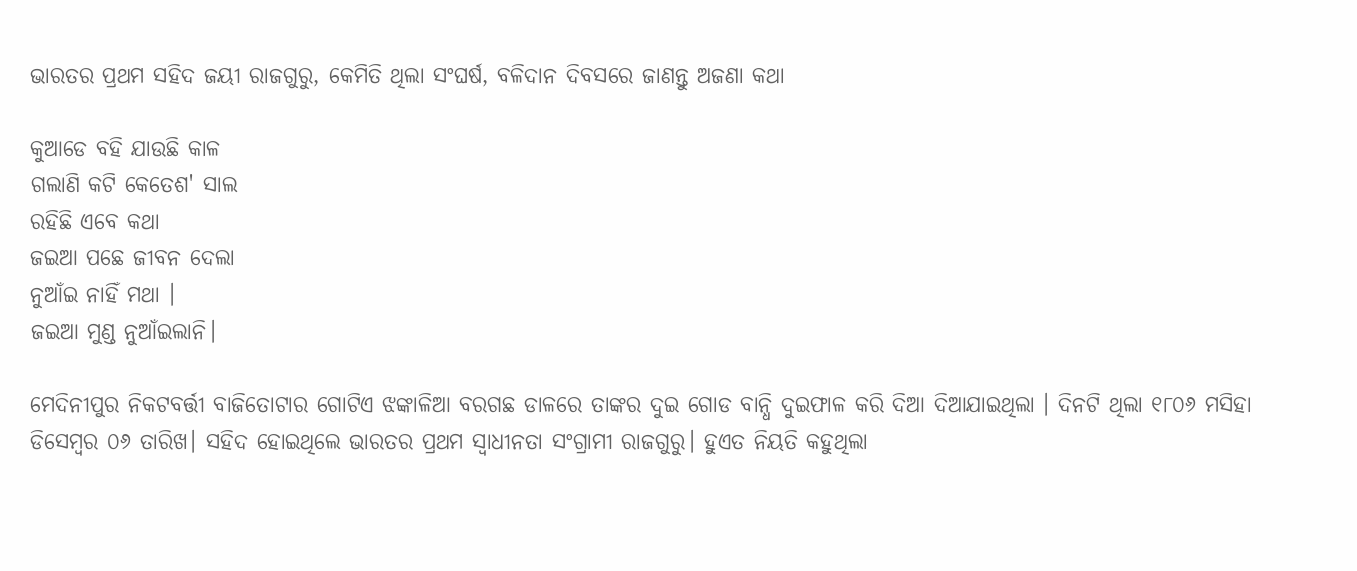ଭାରତର ପ୍ରଥମ ସହିଦ ଜୟୀ ରାଜଗୁରୁ, କେମିତି ଥିଲା ସଂଘର୍ଷ, ବଳିଦାନ ଦିବସରେ ଜାଣନ୍ତୁ ଅଜଣା କଥା

କୁଆଡେ ବହି ଯାଉଛି କାଳ
ଗଲାଣି କଟି କେତେଶ' ସାଲ
ରହିଛି ଏବେ କଥା
ଜଇଆ ପଛେ ଜୀବନ ଦେଲା
ନୁଆଁଇ ନାହିଁ ମଥା ।
ଜଇଆ ମୁଣ୍ଡ ନୁଆଁଇଲାନି।

ମେଦିନୀପୁର ନିକଟବର୍ତ୍ତୀ ବାଜିତୋଟାର ଗୋଟିଏ ଝଙ୍କାଳିଆ ବରଗଛ ଡାଳରେ ତାଙ୍କର ଦୁଇ ଗୋଡ ବାନ୍ଧି ଦୁଇଫାଳ କରି ଦିଆ ଦିଆଯାଇଥିଲା । ଦିନଟି ଥିଲା ୧୮୦୬ ମସିହା ଡିସେମ୍ବର ୦୬ ତାରିଖ। ସହିଦ ହୋଇଥିଲେ ଭାରତର ପ୍ରଥମ ସ୍ୱାଧୀନତା ସଂଗ୍ରାମୀ ରାଜଗୁରୁ। ହୁଏତ ନିୟତି କହୁଥିଲା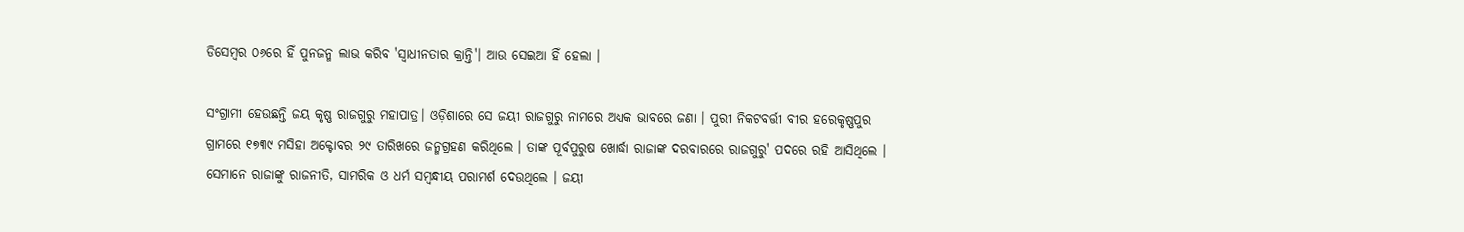ଡିସେମ୍ବର ୦୬ରେ ହିଁ ପୁନଜନ୍ମ ଲାଭ କରିବ 'ସ୍ୱାଧୀନତାର କ୍ରାନ୍ତି'। ଆଉ ସେଇଆ ହିଁ ହେଲା ।

ସଂଗ୍ରାମୀ ହେଉଛନ୍ତି ଜୟ କୃଷ୍ଣ ରାଜଗୁରୁ ମହାପାତ୍ର। ଓଡ଼ିଶାରେ ସେ ଜୟୀ ରାଜଗୁରୁ ନାମରେ ଅଧ୍ୟକ ଭାବରେ ଜଣା । ପୁରୀ ନିକଟବର୍ତ୍ତୀ ବୀର ହରେକୃଷ୍ଣପୁର ଗ୍ରାମରେ ୧୭୩୯ ମସିହା ଅକ୍ଟୋବର ୨୯ ତାରିଖରେ ଜନ୍ମଗ୍ରହଣ କରିଥିଲେ । ତାଙ୍କ ପୂର୍ବପୁରୁଷ ଖୋର୍ଦ୍ଧା ରାଜାଙ୍କ ଦରବାରରେ ରାଜଗୁରୁ' ପଦରେ ରହି ଆସିଥିଲେ । ସେମାନେ ରାଜାଙ୍କୁ ରାଜନୀତି, ସାମରିକ ଓ ଧର୍ମ ସମ୍ବନ୍ଧୀୟ ପରାମର୍ଶ ଦେଉଥିଲେ । ଜୟୀ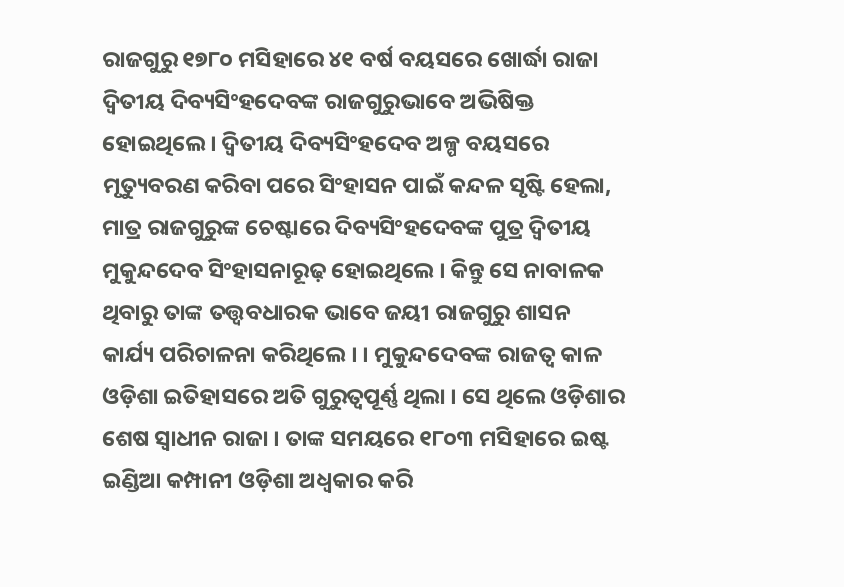ରାଜଗୁରୁ ୧୭୮୦ ମସିହାରେ ୪୧ ବର୍ଷ ବୟସରେ ଖୋର୍ଦ୍ଧା ରାଜା ଦ୍ବିତୀୟ ଦିବ୍ୟସିଂହଦେବଙ୍କ ରାଜଗୁରୁଭାବେ ଅଭିଷିକ୍ତ ହୋଇଥିଲେ । ଦ୍ବିତୀୟ ଦିବ୍ୟସିଂହଦେବ ଅଳ୍ପ ବୟସରେ ମୃତ୍ୟୁବରଣ କରିବା ପରେ ସିଂହାସନ ପାଇଁ କନ୍ଦଳ ସୃଷ୍ଟି ହେଲା, ମାତ୍ର ରାଜଗୁରୁଙ୍କ ଚେଷ୍ଟାରେ ଦିବ୍ୟସିଂହଦେବଙ୍କ ପୁତ୍ର ଦ୍ବିତୀୟ ମୁକୁନ୍ଦଦେବ ସିଂହାସନାରୂଢ଼ ହୋଇଥିଲେ । କିନ୍ତୁ ସେ ନାବାଳକ ଥିବାରୁ ତାଙ୍କ ତତ୍ତ୍ୱବଧାରକ ଭାବେ ଜୟୀ ରାଜଗୁରୁ ଶାସନ କାର୍ଯ୍ୟ ପରିଚାଳନା କରିଥିଲେ । । ମୁକୁନ୍ଦଦେବଙ୍କ ରାଜତ୍ଵ କାଳ ଓଡ଼ିଶା ଇତିହାସରେ ଅତି ଗୁରୁତ୍ଵପୂର୍ଣ୍ଣ ଥିଲା । ସେ ଥିଲେ ଓଡ଼ିଶାର ଶେଷ ସ୍ଵାଧୀନ ରାଜା । ତାଙ୍କ ସମୟରେ ୧୮୦୩ ମସିହାରେ ଇଷ୍ଟ ଇଣ୍ଡିଆ କମ୍ପାନୀ ଓଡ଼ିଶା ଅଧ୍ବକାର କରି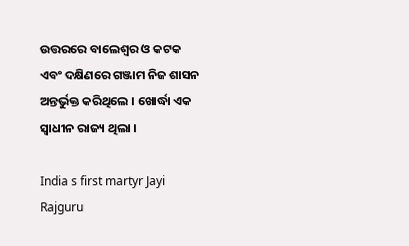ଉତ୍ତରରେ ବାଲେଶ୍ବର ଓ କଟକ ଏବଂ ଦକ୍ଷିଣରେ ଗଞ୍ଜାମ ନିଜ ଶାସନ ଅନ୍ତର୍ଭୁକ୍ତ କରିଥିଲେ । ଖୋର୍ଦ୍ଧା ଏକ ସ୍ଵାଧୀନ ରାଜ୍ୟ ଥିଲା ।

India s first martyr Jayi Rajguru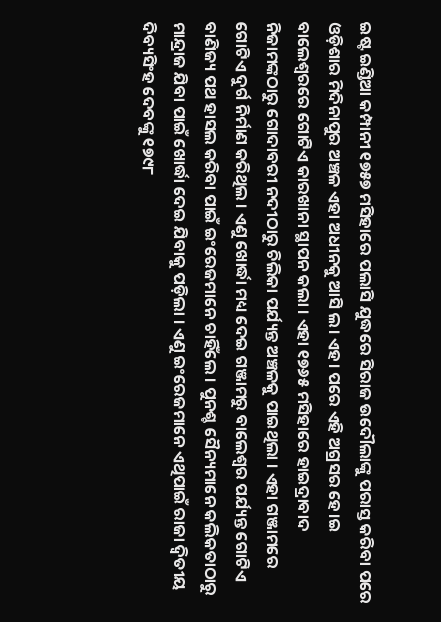ଇଷ୍ଟ ଇଣ୍ଡିଆ କମ୍ପାନୀ ୧୭୫୭ ମସିହାରେ ପଲାସି ଯୁଦ୍ଧରେ ସିରାଜ ଉଦୌଲାଙ୍କୁ ପରାସ୍ତ କରିବା ପରେ ଓଡ଼ିଶାର ମିଦିନାପୁର ଅଞ୍ଚଳ ଏହା ଅଧୀନକୁ ଆସି ଲ। ଏହ। ପରେ ଏହି ଅଗ୍ରସର ହେ।ଇ ବାଲେଶ୍ୱରରେ ଗୋଟିଏ କାରଖାନା ସ୍ଥାପନ କଲା । ଏହା ୧୭୬୫ ମସିହାରେ ହାଇଦ୍ରାବାଦ ନିଜାମଙ୍କଠାରୁ ଗୋଦାବରୀ ନଦୀଠାରୁ ଚିଲିକା ପର୍ଯ୍ୟନ୍ତ ଅଞ୍ଚଳକୁ ପାଇଥିଲା । ଏହା ଗଞ୍ଜାମରେ ଗୋଟିଏ ଦୁର୍ଗ ନିର୍ମାଣ କରିଥିଲ । ଏଣୁ ଖୋର୍ଦ୍ଧା ମଧ୍ୟ ଦେଇ ଗଞ୍ଜାମରୁ ବାଲେଶ୍ୱର ପର୍ଯ୍ୟନ୍ତ ଗୋଟିଏ ବାଣିଜ୍ୟ ପଥ ହାସଲ କରିବା ପାଇଁ ଇଂରେଜମାନେ ଚାହିଁଲେ । ପୁନଶ୍ଚ ସୈନ୍ୟମାନେ କଲିକତାଠାରୁ ମାନ୍ଦ୍ରାଜ ଯିବା ପାଇଁ ଖୋର୍ଦ୍ଧା ଦେଇ ଯିବାକୁ ପଡ଼ିଲା । ଏଣୁ ଇଂରେଜମାନେ ଏଥିପାଇଁ ରାଜା ଦ୍ବିତୀୟ ଦିବ୍ୟସିଂହ ଦେବଙ୍କୁ ୧୭୯୮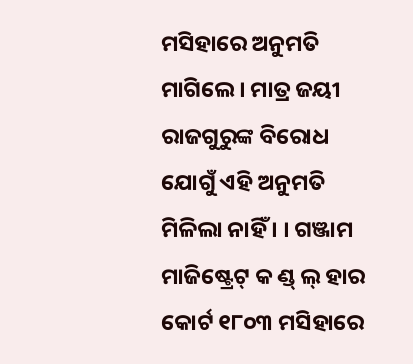ମସିହାରେ ଅନୁମତି ମାଗିଲେ । ମାତ୍ର ଜୟୀ ରାଜଗୁରୁଙ୍କ ବିରୋଧ ଯୋଗୁଁ ଏହି ଅନୁମତି ମିଳିଲା ନାହିଁ । । ଗଞ୍ଜାମ ମାଜିଷ୍ଟ୍ରେଟ୍ କ ଣ୍ଡ୍ ଲ୍ ହାର କୋର୍ଟ ୧୮୦୩ ମସିହାରେ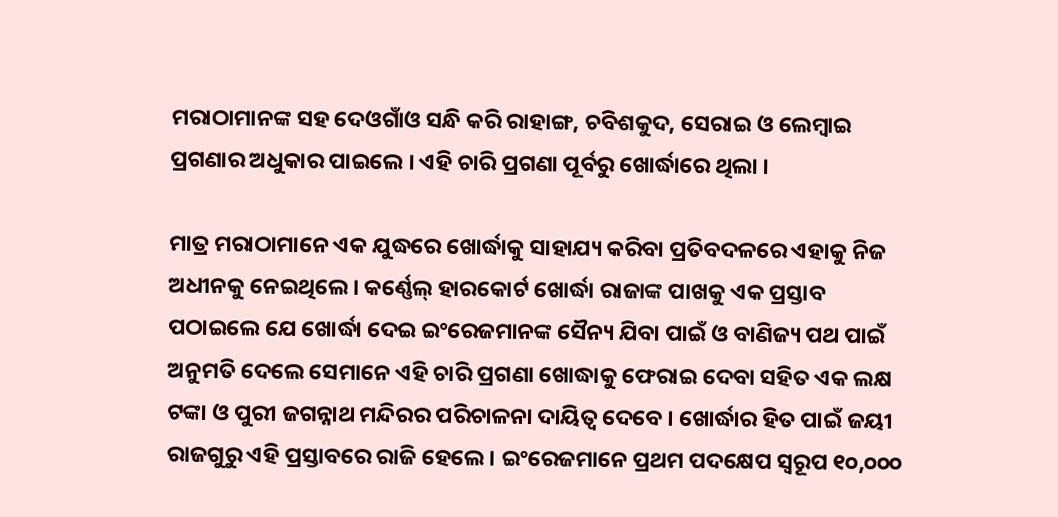ମରାଠାମାନଙ୍କ ସହ ଦେଓଗାଁଓ ସନ୍ଧି କରି ରାହାଙ୍ଗ, ଚବିଶକୁଦ, ସେରାଇ ଓ ଲେମ୍ବାଇ ପ୍ରଗଣାର ଅଧୁକାର ପାଇଲେ । ଏହି ଚାରି ପ୍ରଗଣା ପୂର୍ବରୁ ଖୋର୍ଦ୍ଧାରେ ଥିଲା ।

ମାତ୍ର ମରାଠାମାନେ ଏକ ଯୁଦ୍ଧରେ ଖୋର୍ଦ୍ଧାକୁ ସାହାଯ୍ୟ କରିବା ପ୍ରତିବଦଳରେ ଏହାକୁ ନିଜ ଅଧୀନକୁ ନେଇଥିଲେ । କର୍ଣ୍ଣେଲ୍ ହାରକୋର୍ଟ ଖୋର୍ଦ୍ଧା ରାଜାଙ୍କ ପାଖକୁ ଏକ ପ୍ରସ୍ତାବ ପଠାଇଲେ ଯେ ଖୋର୍ଦ୍ଧା ଦେଇ ଇଂରେଜମାନଙ୍କ ସୈନ୍ୟ ଯିବା ପାଇଁ ଓ ବାଣିଜ୍ୟ ପଥ ପାଇଁ ଅନୁମତି ଦେଲେ ସେମାନେ ଏହି ଚାରି ପ୍ରଗଣା ଖୋଦ୍ଧାକୁ ଫେରାଇ ଦେବା ସହିତ ଏକ ଲକ୍ଷ ଟଙ୍କା ଓ ପୁରୀ ଜଗନ୍ନାଥ ମନ୍ଦିରର ପରିଚାଳନା ଦାୟିତ୍ବ ଦେବେ । ଖୋର୍ଦ୍ଧାର ହିତ ପାଇଁ ଜୟୀ ରାଜଗୁରୁ ଏହି ପ୍ରସ୍ତାବରେ ରାଜି ହେଲେ । ଇଂରେଜମାନେ ପ୍ରଥମ ପଦକ୍ଷେପ ସ୍ୱରୂପ ୧୦,୦୦୦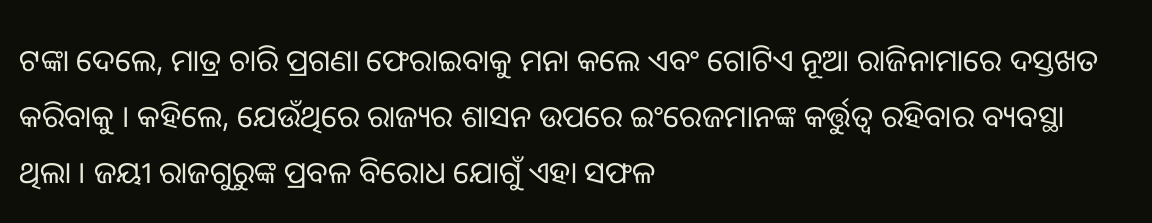ଟଙ୍କା ଦେଲେ, ମାତ୍ର ଚାରି ପ୍ରଗଣା ଫେରାଇବାକୁ ମନା କଲେ ଏବଂ ଗୋଟିଏ ନୂଆ ରାଜିନାମାରେ ଦସ୍ତଖତ କରିବାକୁ । କହିଲେ, ଯେଉଁଥିରେ ରାଜ୍ୟର ଶାସନ ଉପରେ ଇଂରେଜମାନଙ୍କ କର୍ତ୍ତୁତ୍ଵ ରହିବାର ବ୍ୟବସ୍ଥା ଥିଲା । ଜୟୀ ରାଜଗୁରୁଙ୍କ ପ୍ରବଳ ବିରୋଧ ଯୋଗୁଁ ଏହା ସଫଳ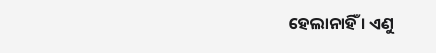ହେଲାନାହିଁ । ଏଣୁ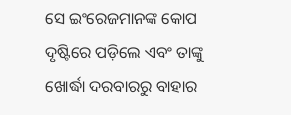ସେ ଇଂରେଜମାନଙ୍କ କୋପ ଦୃଷ୍ଟିରେ ପଡ଼ିଲେ ଏବଂ ତାଙ୍କୁ ଖୋର୍ଦ୍ଧା ଦରବାରରୁ ବାହାର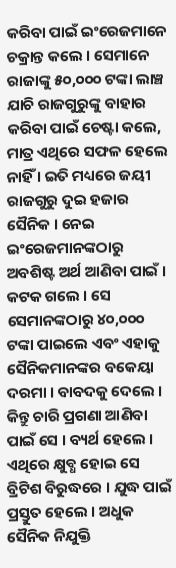କରିବା ପାଇଁ ଇଂରେଜମାନେ ଚକ୍ରାନ୍ତ କଲେ । ସେମାନେ ରାଜାଙ୍କୁ ୫୦,୦୦୦ ଟଙ୍କା ଲାଞ୍ଚ ଯାଚି ରାଜଗୁରୁଙ୍କୁ ବାହାର କରିବା ପାଇଁ ଚେଷ୍ଟା କଲେ, ମାତ୍ର ଏଥିରେ ସଫଳ ହେଲେ ନାହିଁ । ଇତି ମଧ୍ୟରେ ଜୟୀ ରାଜଗୁରୁ ଦୁଇ ହଜାର ସୈନିକ । ନେଇ ଇଂରେଜମାନଙ୍କଠାରୁ ଅବଶିଷ୍ଟ ଅର୍ଥ ଆଣିବା ପାଇଁ । କଟକ ଗଲେ । ସେ ସେମାନଙ୍କଠାରୁ ୪୦,୦୦୦ ଟଙ୍କା ପାଇଲେ ଏବଂ ଏହାକୁ ସୈନିକମାନଙ୍କର ବକେୟା ଦରମା । ବାବଦକୁ ଦେଲେ । କିନ୍ତୁ ଚାରି ପ୍ରଗଣା ଆଣିବା ପାଇଁ ସେ । ବ୍ୟର୍ଥ ହେଲେ । ଏଥିରେ କ୍ଷୁବ୍ଧ ହୋଇ ସେ ବ୍ରିଟିଶ ବିରୁଦ୍ଧରେ । ଯୁଦ୍ଧ ପାଇଁ ପ୍ରସ୍ତୁତ ହେଲେ । ଅଧୁକ ସୈନିକ ନିଯୁକ୍ତି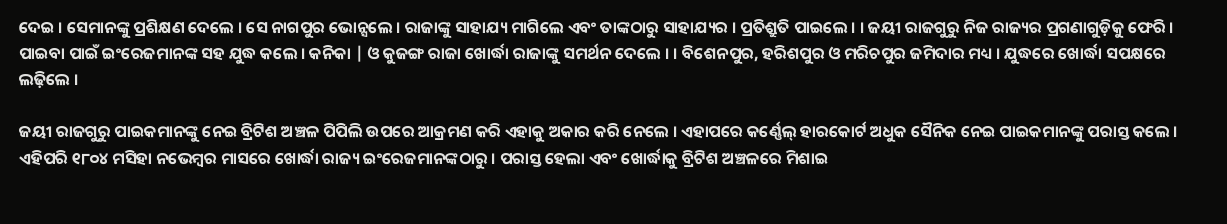ଦେଇ । ସେମାନଙ୍କୁ ପ୍ରଶିକ୍ଷଣ ଦେଲେ । ସେ ନାଗପୁର ଭୋନ୍ସଲେ । ରାଜାଙ୍କୁ ସାହାଯ୍ୟ ମାଗିଲେ ଏବଂ ତାଙ୍କଠାରୁ ସାହାଯ୍ୟର । ପ୍ରତିଶ୍ରୁତି ପାଇଲେ । । ଜୟୀ ରାଜଗୁରୁ ନିଜ ରାଜ୍ୟର ପ୍ରଗଣାଗୁଡ଼ିକୁ ଫେରି । ପାଇବା ପାଇଁ ଇଂରେଜମାନଙ୍କ ସହ ଯୁଦ୍ଧ କଲେ । କନିକା | ଓ କୁଜଙ୍ଗ ରାଜା ଖୋର୍ଦ୍ଧା ରାଜାଙ୍କୁ ସମର୍ଥନ ଦେଲେ । । ବିଶେନପୁର, ହରିଶପୁର ଓ ମରିଚପୁର ଜମିଦାର ମଧ୍ୟ । ଯୁଦ୍ଧରେ ଖୋର୍ଦ୍ଧା ସପକ୍ଷରେ ଲଢ଼ିଲେ ।

ଜୟୀ ରାଜଗୁରୁ ପାଇକମାନଙ୍କୁ ନେଇ ବ୍ରିଟିଶ ଅଞ୍ଚଳ ପିପିଲି ଉପରେ ଆକ୍ରମଣ କରି ଏହାକୁ ଅକାର କରି ନେଲେ । ଏହାପରେ କର୍ଣ୍ଣେଲ୍ ହାରକୋର୍ଟ ଅଧୁକ ସୈନିକ ନେଇ ପାଇକମାନଙ୍କୁ ପରାସ୍ତ କଲେ । ଏହିପରି ୧୮୦୪ ମସିହା ନଭେମ୍ବର ମାସରେ ଖୋର୍ଦ୍ଧା ରାଜ୍ୟ ଇଂରେଜମାନଙ୍କଠାରୁ । ପରାସ୍ତ ହେଲା ଏବଂ ଖୋର୍ଦ୍ଧାକୁ ବ୍ରିଟିଶ ଅଞ୍ଚଳରେ ମିଶାଇ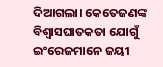ଦିଆଗଲା। କେତେଜଣଙ୍କ ବିଶ୍ବାସଘାତକତା ଯୋଗୁଁ ଇଂରେଜମାନେ ଜୟୀ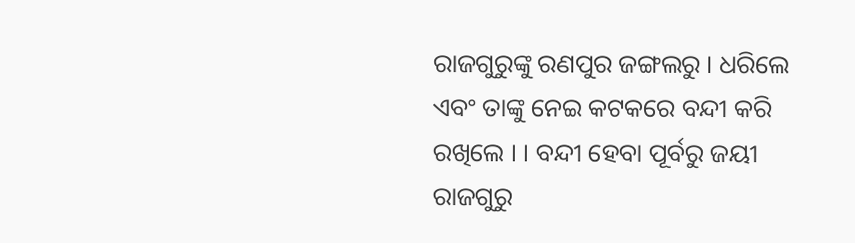ରାଜଗୁରୁଙ୍କୁ ରଣପୁର ଜଙ୍ଗଲରୁ । ଧରିଲେ ଏବଂ ତାଙ୍କୁ ନେଇ କଟକରେ ବନ୍ଦୀ କରି ରଖିଲେ । । ବନ୍ଦୀ ହେବା ପୂର୍ବରୁ ଜୟୀ ରାଜଗୁରୁ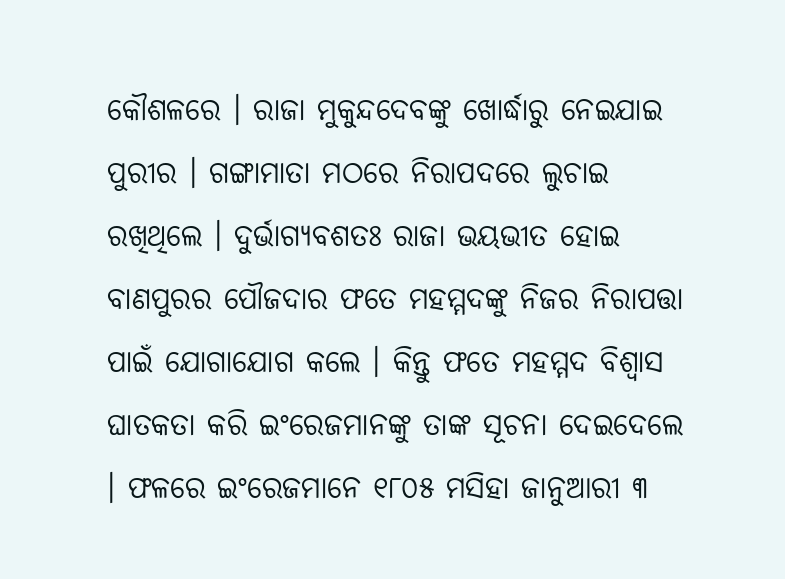କୌଶଳରେ । ରାଜା ମୁକୁନ୍ଦଦେବଙ୍କୁ ଖୋର୍ଦ୍ଧାରୁ ନେଇଯାଇ ପୁରୀର । ଗଙ୍ଗାମାତା ମଠରେ ନିରାପଦରେ ଲୁଚାଇ ରଖିଥିଲେ । ଦୁର୍ଭାଗ୍ୟବଶତଃ ରାଜା ଭୟଭୀତ ହୋଇ ବାଣପୁରର ପୌଜଦାର ଫତେ ମହମ୍ମଦଙ୍କୁ ନିଜର ନିରାପତ୍ତା ପାଇଁ ଯୋଗାଯୋଗ କଲେ । କିନ୍ତୁ ଫତେ ମହମ୍ମଦ ବିଶ୍ୱାସ ଘାତକତା କରି ଇଂରେଜମାନଙ୍କୁ ତାଙ୍କ ସୂଚନା ଦେଇଦେଲେ । ଫଳରେ ଇଂରେଜମାନେ ୧୮୦୫ ମସିହା ଜାନୁଆରୀ ୩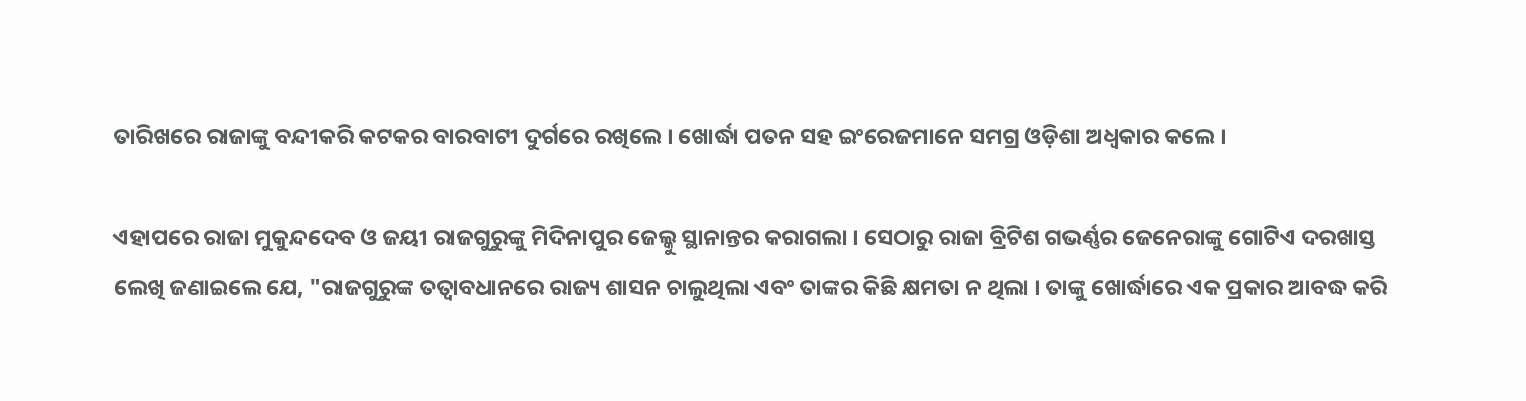ତାରିଖରେ ରାଜାଙ୍କୁ ବନ୍ଦୀକରି କଟକର ବାରବାଟୀ ଦୁର୍ଗରେ ରଖିଲେ । ଖୋର୍ଦ୍ଧା ପତନ ସହ ଇଂରେଜମାନେ ସମଗ୍ର ଓଡ଼ିଶା ଅଧ୍ବକାର କଲେ ।

ଏହାପରେ ରାଜା ମୁକୁନ୍ଦଦେବ ଓ ଜୟୀ ରାଜଗୁରୁଙ୍କୁ ମିଦିନାପୁର ଜେଲ୍କୁ ସ୍ଥାନାନ୍ତର କରାଗଲା । ସେଠାରୁ ରାଜା ବ୍ରିଟିଶ ଗଭର୍ଣ୍ଣର ଜେନେରାଙ୍କୁ ଗୋଟିଏ ଦରଖାସ୍ତ ଲେଖି ଜଣାଇଲେ ଯେ, "ରାଜଗୁରୁଙ୍କ ତତ୍ବାବଧାନରେ ରାଜ୍ୟ ଶାସନ ଚାଲୁଥିଲା ଏବଂ ତାଙ୍କର କିଛି କ୍ଷମତା ନ ଥିଲା । ତାଙ୍କୁ ଖୋର୍ଦ୍ଧାରେ ଏକ ପ୍ରକାର ଆବଦ୍ଧ କରି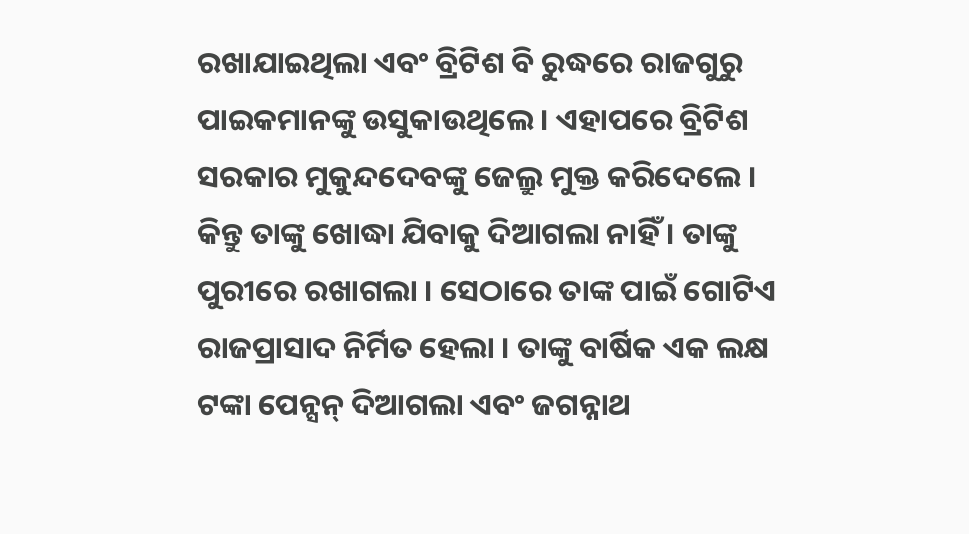ରଖାଯାଇଥିଲା ଏବଂ ବ୍ରିଟିଶ ବି ରୁଦ୍ଧରେ ରାଜଗୁରୁ ପାଇକମାନଙ୍କୁ ଉସୁକାଉଥିଲେ । ଏହାପରେ ବ୍ରିଟିଶ ସରକାର ମୁକୁନ୍ଦଦେବଙ୍କୁ ଜେଲ୍ରୁ ମୁକ୍ତ କରିଦେଲେ । କିନ୍ତୁ ତାଙ୍କୁ ଖୋଦ୍ଧା ଯିବାକୁ ଦିଆଗଲା ନାହିଁ । ତାଙ୍କୁ ପୁରୀରେ ରଖାଗଲା । ସେଠାରେ ତାଙ୍କ ପାଇଁ ଗୋଟିଏ ରାଜପ୍ରାସାଦ ନିର୍ମିତ ହେଲା । ତାଙ୍କୁ ବାର୍ଷିକ ଏକ ଲକ୍ଷ ଟଙ୍କା ପେନ୍ସନ୍ ଦିଆଗଲା ଏବଂ ଜଗନ୍ନାଥ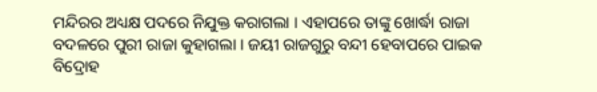ମନ୍ଦିରର ଅଧ୍ୟକ୍ଷ ପଦରେ ନିଯୁକ୍ତ କରାଗଲା । ଏହାପରେ ତାଙ୍କୁ ଖୋର୍ଦ୍ଧା ରାଜା ବଦଳରେ ପୁରୀ ରାଜା କୁହାଗଲା । ଜୟୀ ରାଜଗୁରୁ ବନ୍ଦୀ ହେବାପରେ ପାଇକ ବିଦ୍ରୋହ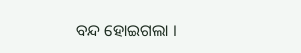ବନ୍ଦ ହୋଇଗଲା ।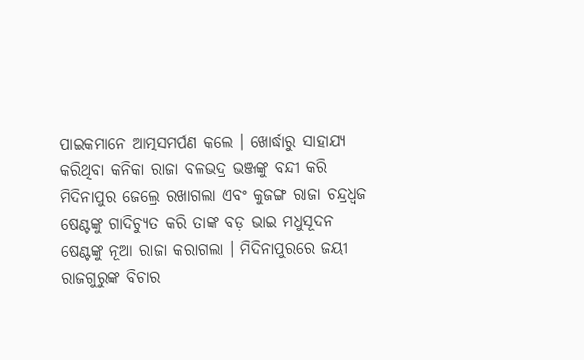ପାଇକମାନେ ଆତ୍ମସମର୍ପଣ କଲେ । ଖୋର୍ଦ୍ଧାରୁ ସାହାଯ୍ୟ କରିଥିବା କନିକା ରାଜା ବଳଭଦ୍ର ଭଞ୍ଜଙ୍କୁ ବନ୍ଦୀ କରି ମିଦିନାପୁର ଜେଲ୍ରେ ରଖାଗଲା ଏବଂ କୁଜଙ୍ଗ ରାଜା ଚନ୍ଦ୍ରଧ୍ବଜ ଷେଣ୍ଟଙ୍କୁ ଗାଦିଚ୍ୟୁତ କରି ତାଙ୍କ ବଡ଼ ଭାଇ ମଧୁସୂଦନ ଷେଣ୍ଟଙ୍କୁ ନୂଆ ରାଜା କରାଗଲା । ମିଦିନାପୁରରେ ଜୟୀ ରାଜଗୁରୁଙ୍କ ବିଚାର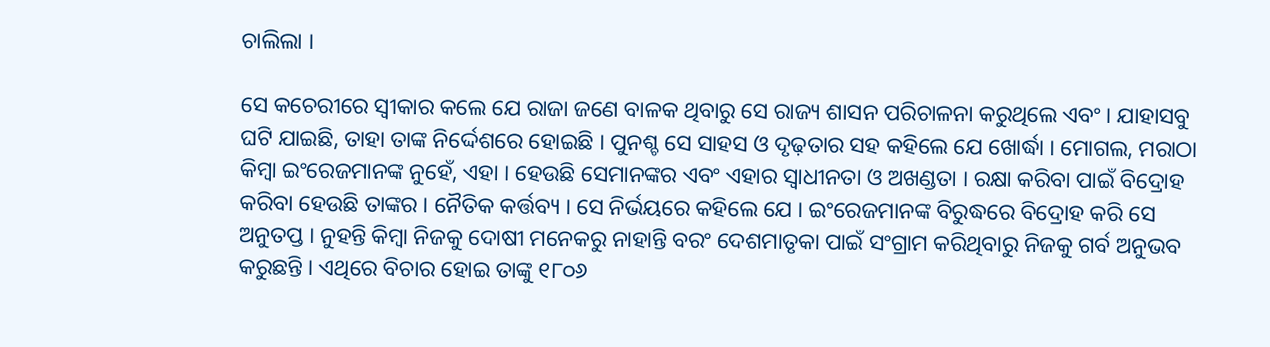ଚାଲିଲା ।

ସେ କଚେରୀରେ ସ୍ଵୀକାର କଲେ ଯେ ରାଜା ଜଣେ ବାଳକ ଥିବାରୁ ସେ ରାଜ୍ୟ ଶାସନ ପରିଚାଳନା କରୁଥିଲେ ଏବଂ । ଯାହାସବୁ ଘଟି ଯାଇଛି, ତାହା ତାଙ୍କ ନିର୍ଦ୍ଦେଶରେ ହୋଇଛି । ପୁନଶ୍ଚ ସେ ସାହସ ଓ ଦୃଢ଼ତାର ସହ କହିଲେ ଯେ ଖୋର୍ଦ୍ଧା । ମୋଗଲ, ମରାଠା କିମ୍ବା ଇଂରେଜମାନଙ୍କ ନୁହେଁ, ଏହା । ହେଉଛି ସେମାନଙ୍କର ଏବଂ ଏହାର ସ୍ଵାଧୀନତା ଓ ଅଖଣ୍ଡତା । ରକ୍ଷା କରିବା ପାଇଁ ବିଦ୍ରୋହ କରିବା ହେଉଛି ତାଙ୍କର । ନୈତିକ କର୍ତ୍ତବ୍ୟ । ସେ ନିର୍ଭୟରେ କହିଲେ ଯେ । ଇଂରେଜମାନଙ୍କ ବିରୁଦ୍ଧରେ ବିଦ୍ରୋହ କରି ସେ ଅନୁତପ୍ତ । ନୁହନ୍ତି କିମ୍ବା ନିଜକୁ ଦୋଷୀ ମନେକରୁ ନାହାନ୍ତି ବରଂ ଦେଶମାତୃକା ପାଇଁ ସଂଗ୍ରାମ କରିଥିବାରୁ ନିଜକୁ ଗର୍ବ ଅନୁଭବ କରୁଛନ୍ତି । ଏଥିରେ ବିଚାର ହୋଇ ତାଙ୍କୁ ୧୮୦୬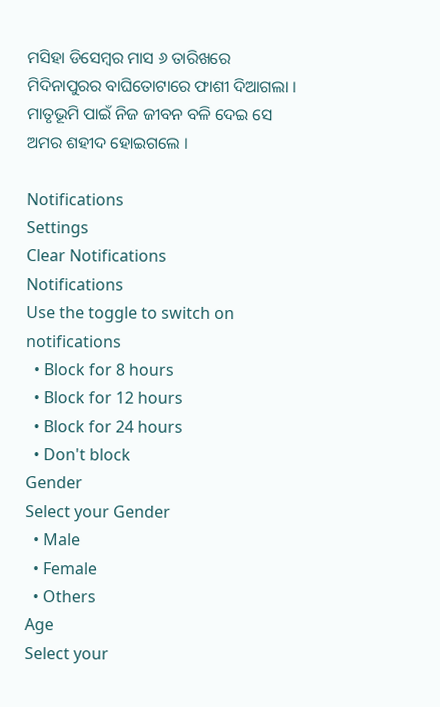ମସିହା ଡିସେମ୍ବର ମାସ ୬ ତାରିଖରେ ମିଦିନାପୁରର ବାଘିତୋଟାରେ ଫାଶୀ ଦିଆଗଲା । ମାତୃଭୂମି ପାଇଁ ନିଜ ଜୀବନ ବଳି ଦେଇ ସେ ଅମର ଶହୀଦ ହୋଇଗଲେ ।

Notifications
Settings
Clear Notifications
Notifications
Use the toggle to switch on notifications
  • Block for 8 hours
  • Block for 12 hours
  • Block for 24 hours
  • Don't block
Gender
Select your Gender
  • Male
  • Female
  • Others
Age
Select your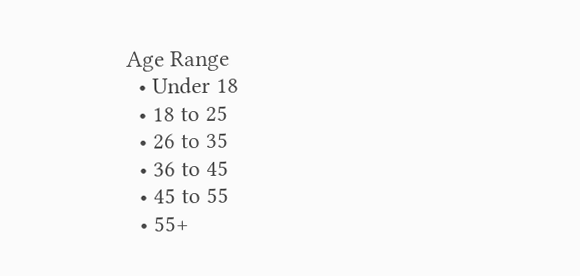Age Range
  • Under 18
  • 18 to 25
  • 26 to 35
  • 36 to 45
  • 45 to 55
  • 55+